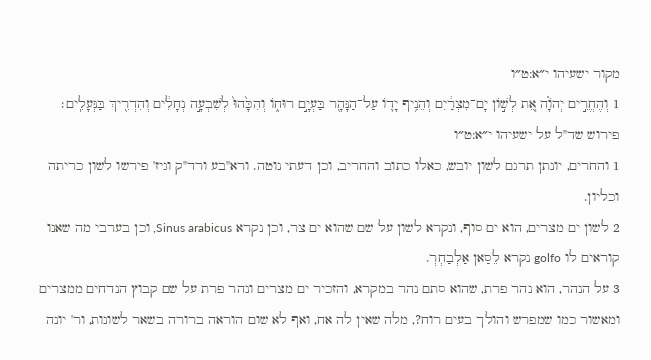מקור ישעיהו י״א:ט״ו
1 וְהֶחֱרִ֣ים יְהֹוָ֗ה אֵ֚ת לְשׁ֣וֹן יָם־מִצְרַ֔יִם וְהֵנִ֥יף יָד֛וֹ עַל־הַנָּהָ֖ר בַּעְיָ֣ם רוּח֑וֹ וְהִכָּ֙הוּ֙ לְשִׁבְעָ֣ה נְחָלִ֔ים וְהִדְרִ֖יךְ בַּנְּעָלִֽים׃
פירוש שד"ל על ישעיהו י״א:ט״ו
1 והחרים, יונתן תרגם לשון יובש, כאלו כתוב והחריב, וכן דעתי נוטה. ורא"בע ורד"ק וגיז' פירשו לשון כריתה וכליון.
2 לשון ים מצרים, הוא ים סוף, ונקרא לשון על שם שהוא ים צר, וכן נקרא Sinus arabicus, וכן בערבי מה שאנו קוראים לו golfo נקרא לֵסַאן אַלְבַחְרְ.
3 על הנהר, הוא נהר פרת, שהוא סתם נהר במקרא, והזכיר ים מצרים ונהר פרת על שם קבוץ הנדחים ממצרים ומאשור כמו שמפרש והולך בעים רוח?, מלה שאין לה אח, ואף לא שום הוראה ברורה בשאר לשונות, ור' יונה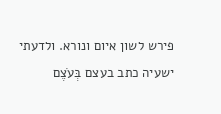פירש לשון איום ונורא. ולדעתי ישעיה כתב בעצם בְּעֹצֶם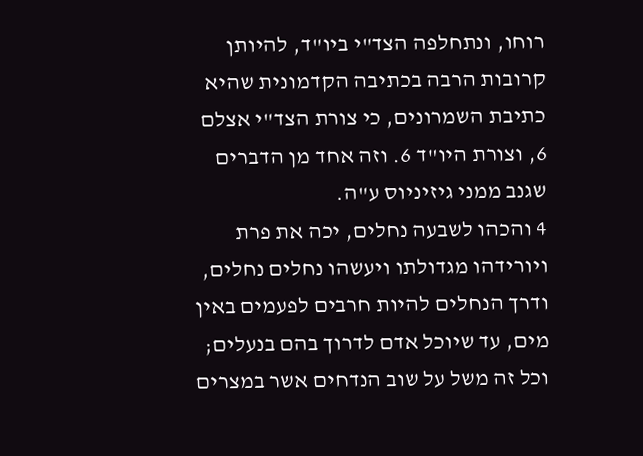רוחו, ונתחלפה הצד"י ביו"ד, להיותן קרובות הרבה בכתיבה הקדמונית שהיא כתיבת השמרונים, כי צורת הצד"י אצלם 6, וצורת היו"ד 6. וזה אחד מן הדברים שגנב ממני גיזיניוס ע"ה.
4 והכהו לשבעה נחלים, יכה את פרת ויורידהו מגדולתו ויעשהו נחלים נחלים, ודרך הנחלים להיות חרבים לפעמים באין מים, עד שיוכל אדם לדרוך בהם בנעלים; וכל זה משל על שוב הנדחים אשר במצרים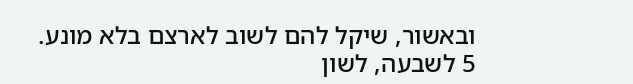ובאשור, שיקל להם לשוב לארצם בלא מונע.
5 לשבעה, לשון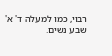רבוי, כמו למעלה ד' א' שבע נשים.